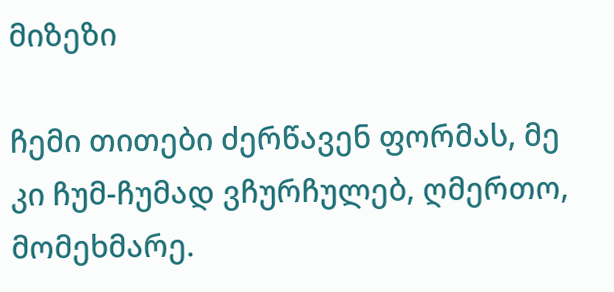მიზეზი

ჩემი თითები ძერწავენ ფორმას, მე კი ჩუმ-ჩუმად ვჩურჩულებ, ღმერთო, მომეხმარე.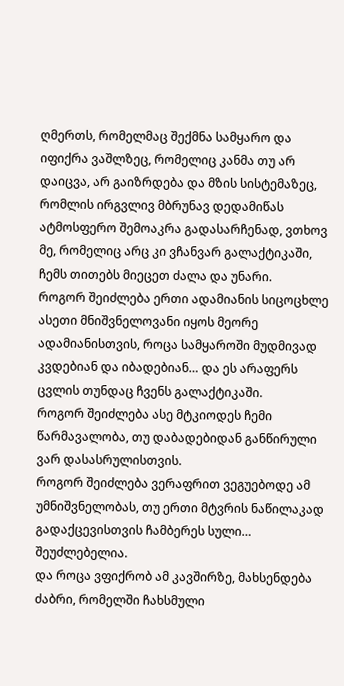ღმერთს, რომელმაც შექმნა სამყარო და იფიქრა ვაშლზეც, რომელიც კანმა თუ არ დაიცვა, არ გაიზრდება და მზის სისტემაზეც, რომლის ირგვლივ მბრუნავ დედამიწას ატმოსფერო შემოაკრა გადასარჩენად, ვთხოვ მე, რომელიც არც კი ვჩანვარ გალაქტიკაში, ჩემს თითებს მიეცეთ ძალა და უნარი.
როგორ შეიძლება ერთი ადამიანის სიცოცხლე ასეთი მნიშვნელოვანი იყოს მეორე ადამიანისთვის, როცა სამყაროში მუდმივად კვდებიან და იბადებიან… და ეს არაფერს ცვლის თუნდაც ჩვენს გალაქტიკაში.
როგორ შეიძლება ასე მტკიოდეს ჩემი წარმავალობა, თუ დაბადებიდან განწირული ვარ დასასრულისთვის.
როგორ შეიძლება ვერაფრით ვეგუებოდე ამ უმნიშვნელობას, თუ ერთი მტვრის ნაწილაკად გადაქცევისთვის ჩამბერეს სული… შეუძლებელია.
და როცა ვფიქრობ ამ კავშირზე, მახსენდება ძაბრი, რომელში ჩახსმული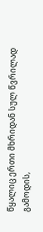წყალიც ერთი მხრიდან სულ წვრილად გამოდის,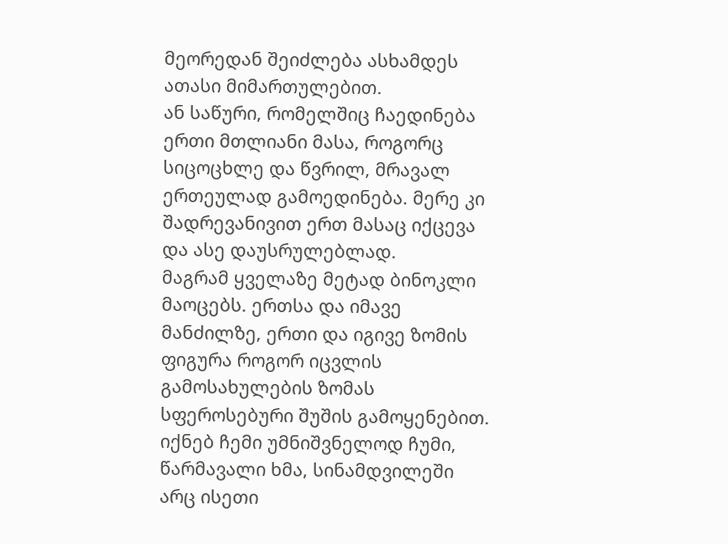მეორედან შეიძლება ასხამდეს ათასი მიმართულებით.
ან საწური, რომელშიც ჩაედინება ერთი მთლიანი მასა, როგორც სიცოცხლე და წვრილ, მრავალ ერთეულად გამოედინება. მერე კი შადრევანივით ერთ მასაც იქცევა და ასე დაუსრულებლად.
მაგრამ ყველაზე მეტად ბინოკლი მაოცებს. ერთსა და იმავე მანძილზე, ერთი და იგივე ზომის ფიგურა როგორ იცვლის გამოსახულების ზომას სფეროსებური შუშის გამოყენებით. იქნებ ჩემი უმნიშვნელოდ ჩუმი, წარმავალი ხმა, სინამდვილეში არც ისეთი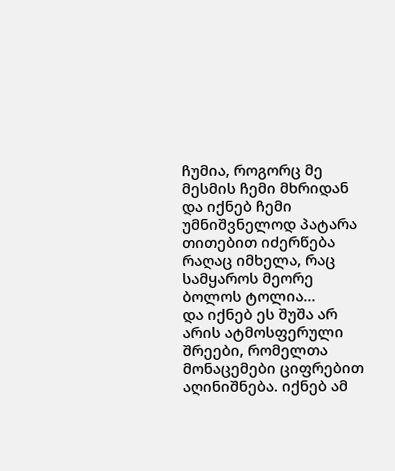ჩუმია, როგორც მე მესმის ჩემი მხრიდან და იქნებ ჩემი უმნიშვნელოდ პატარა თითებით იძერწება რაღაც იმხელა, რაც სამყაროს მეორე ბოლოს ტოლია…
და იქნებ ეს შუშა არ არის ატმოსფერული შრეები, რომელთა მონაცემები ციფრებით აღინიშნება. იქნებ ამ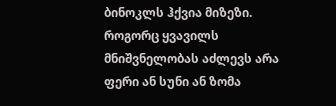ბინოკლს ჰქვია მიზეზი. როგორც ყვავილს მნიშვნელობას აძლევს არა ფერი ან სუნი ან ზომა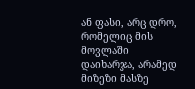ან ფასი, არც დრო, რომელიც მის მოვლაში დაიხარჯა, არამედ მიზეზი მასზე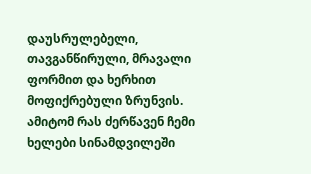დაუსრულებელი, თავგანწირული, მრავალი ფორმით და ხერხით მოფიქრებული ზრუნვის.
ამიტომ რას ძერწავენ ჩემი ხელები სინამდვილეში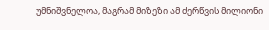უმნიშვნელოა, მაგრამ მიზეზი ამ ძერწვის მილიონი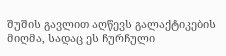შუშის გავლით აღწევს გალაქტიკების მიღმა, სადაც ეს ჩურჩული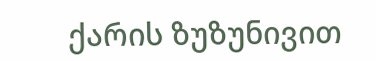ქარის ზუზუნივით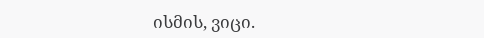ისმის, ვიცი.